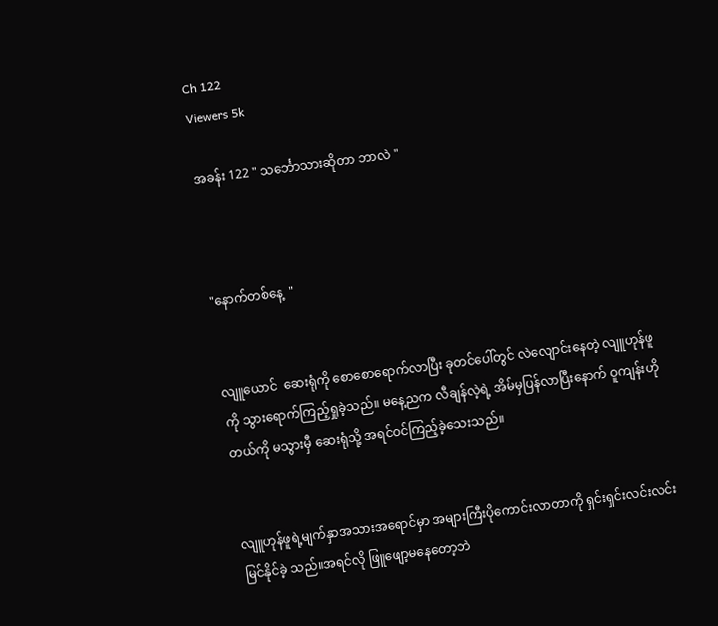Ch 122
Viewers 5k

အခန်း 122 " သင်္ဘောသားဆိုတာ ဘာလဲ "



"နောက်တစ်နေ့  "


လျူယောင်  ဆေးရုံကို စောစောရောက်လာပြီး ခုတင်ပေါ်တွင် လဲလျောင်းနေတဲ့ လျူဟုန်ဖူကို သွားရောက်ကြည့်ရှုခဲ့သည်။ မနေ့ညက လီချန်လဲ့ရဲ့ အိမ်မှပြန်လာပြီးနောက် ဝူကျန်းဟိုတယ်ကို မသွားမှီ ဆေးရုံသို့ အရင်ဝင်ကြည့်ခဲ့သေးသည်။


လျူဟုန်ဖူရဲ့မျက်နှာအသားအရောင်မှာ အများကြီးပိုကောင်းလာတာကို ရှင်းရှင်းလင်းလင်းမြင်နိုင်ခဲ့ သည်။အရင်လို ဖြူဖျော့မနေတော့ဘဲ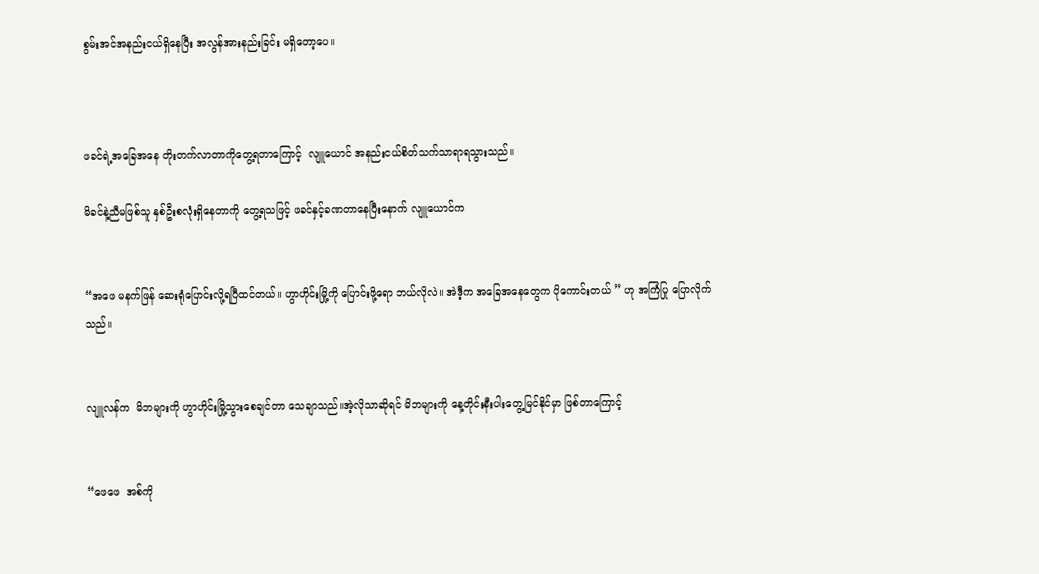စွမ်းအင်အနည်းငယ်ရှိနေပြီး အလွန်အားနည်းခြင်း မရှိတော့ပေ။



ဖခင်ရဲ့အခြေအနေ တိုးတက်လာတာကိုတွေ့ရတာကြောင့်  လျူယောင် အနည်းငယ်စိတ်သက်သာရာရသွားသည်။

မိခင်နဲ့ညီမဖြစ်သူ နှစ်ဦးစလုံးရှိနေတာကို တွေ့ရသဖြင့် ဖခင်နှင့်ခဏတာနေပြီးနောက် လျူယောင်က


“အဖေ မနက်ဖြန် ဆေးရုံပြောင်းလို့ရပြီထင်တယ်။ ဟွာဟိုင်းမြို့ကို ပြောင်းဖို့ရော ဘယ်လိုလဲ။ အဲဒီ့က အခြေအနေတွေက ပိုကောင်းတယ် ” ဟု အကြံပြု ပြောလိုက်သည်။


လျူလန်က  မိဘများကို ဟွာဟိုင်းမြို့သွားစေချင်တာ သေချာသည်။အဲ့လိုသာဆိုရင် မိဘများကို နေ့တိုင်းနီးပါးတွေ့မြင်နိုင်မှာ ဖြစ်တာကြောင့်


“ဖေဖေ  အစ်ကို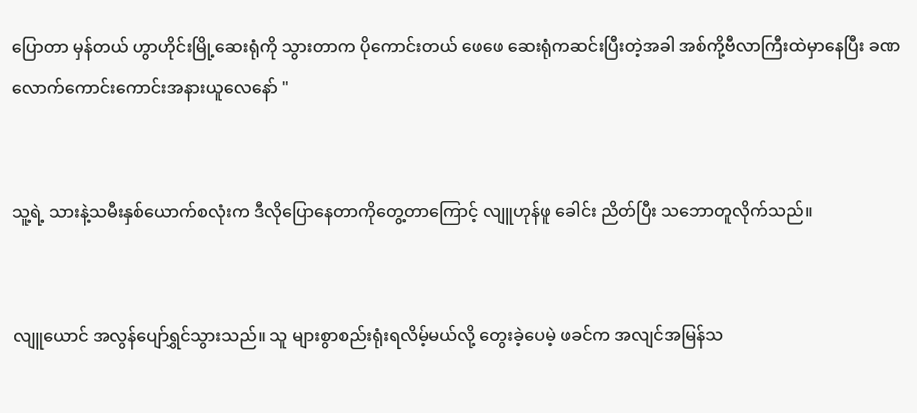ပြောတာ မှန်တယ် ဟွာဟိုင်းမြို့ဆေးရုံကို သွားတာက ပိုကောင်းတယ် ဖေဖေ ဆေးရုံကဆင်းပြီးတဲ့အခါ အစ်ကို့ဗီလာကြီးထဲမှာနေပြီး ခဏလောက်ကောင်းကောင်းအနားယူလေနော် "


သူ့ရဲ့ သားနဲ့သမီးနှစ်ယောက်စလုံးက ဒီလိုပြောနေတာကိုတွေ့တာကြောင့် လျူဟုန်ဖူ ခေါင်း ညိတ်ပြီး သဘောတူလိုက်သည်။


လျူယောင် အလွန်ပျော်ရွှင်သွားသည်။ သူ များစွာစည်းရုံးရလိမ့်မယ်လို့ တွေးခဲ့ပေမဲ့ ဖခင်က အလျင်အမြန်သ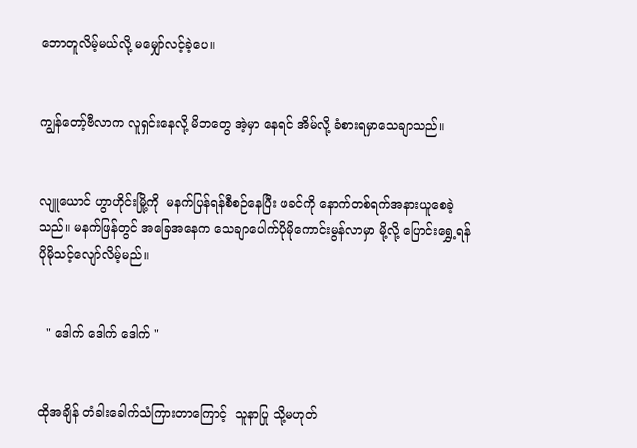ဘောတူလိမ့်မယ်လို့ မမျှော်လင့်ခဲ့ပေ။


ကျွန်တော့်ဗီလာက လူရှင်းနေလို့ မိဘတွေ အဲ့မှာ နေရင် အိမ်လို့ ခံစားရမှာသေချာသည်။


လျူယောင် ဟွာဟိုင်းမြို့ကို  မနက်ပြန်ရန်စီစဉ်နေပြီး ဖခင်ကို နောက်တစ်ရက်အနားယူစေခဲ့သည်။ မနက်ဖြန်တွင် အခြေအနေက သေချာပေါက်ပိုမိုကောင်းမွန်လာမှာ မို့လို့ ပြောင်းရွှေ့ရန် ပိုမိုသင့်လျော်လိမ့်မည်။


  " ဒေါက် ဒေါက် ဒေါက် "


ထိုအချိန် တံခါးခေါက်သံကြားတာကြောင့်  သူနာပြု သို့မဟုတ်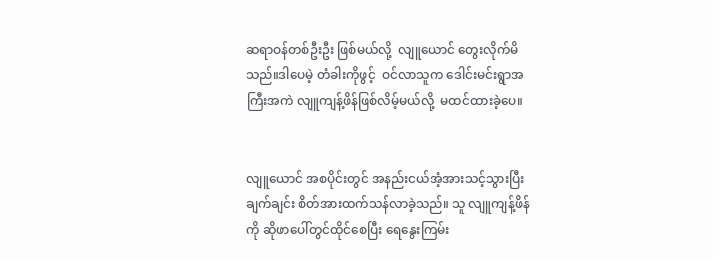ဆရာဝန်တစ်ဦးဦး ဖြစ်မယ်လို့  လျူယောင် တွေးလိုက်မိသည်။ဒါပေမဲ့ တံခါးကိုဖွင့်  ဝင်လာသူက ဒေါင်းမင်းရွာအကြီးအကဲ လျူကျန့်ဖိန်ဖြစ်လိမ့်မယ်လို့  မထင်ထားခဲ့ပေ။


လျူယောင် အစပိုင်းတွင် အနည်းငယ်အံ့အားသင့်သွားပြီး ချက်ချင်း စိတ်အားထက်သန်လာခဲ့သည်။ သူ လျူကျန့်ဖိန်ကို ဆိုဖာပေါ်တွင်ထိုင်စေပြီး ရေနွေးကြမ်း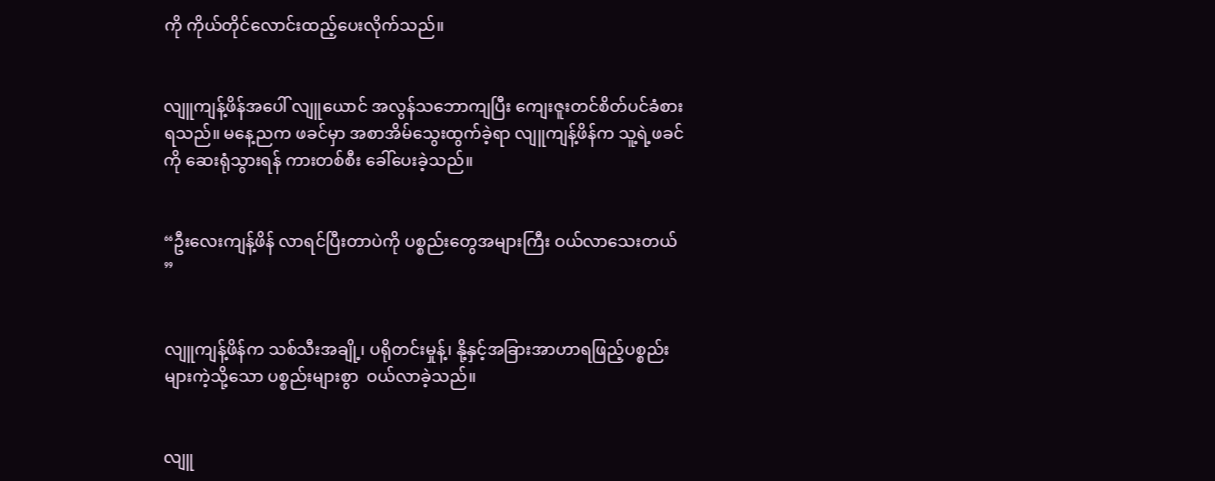ကို ကိုယ်တိုင်လောင်းထည့်ပေးလိုက်သည်။


လျူကျန့်ဖိန်အပေါ် လျူယောင် အလွန်သဘောကျပြီး ကျေးဇူးတင်စိတ်ပင်ခံစားရသည်။ မနေ့ညက ဖခင်မှာ အစာအိမ်သွေးထွက်ခဲ့ရာ လျူကျန့်ဖိန်က သူ့ရဲ့ဖခင်ကို ဆေးရုံသွားရန် ကားတစ်စီး ခေါ်ပေးခဲ့သည်။


“ဦးလေးကျန့်ဖိန် လာရင်ပြီးတာပဲကို ပစ္စည်းတွေအများကြီး ဝယ်လာသေးတယ် ”


လျူကျန့်ဖိန်က သစ်သီးအချို့၊ ပရိုတင်းမှုန့်၊ နို့နှင့်အခြားအာဟာရဖြည့်ပစ္စည်းများကဲ့သို့သော ပစ္စည်းများစွာ  ဝယ်လာခဲ့သည်။


လျူ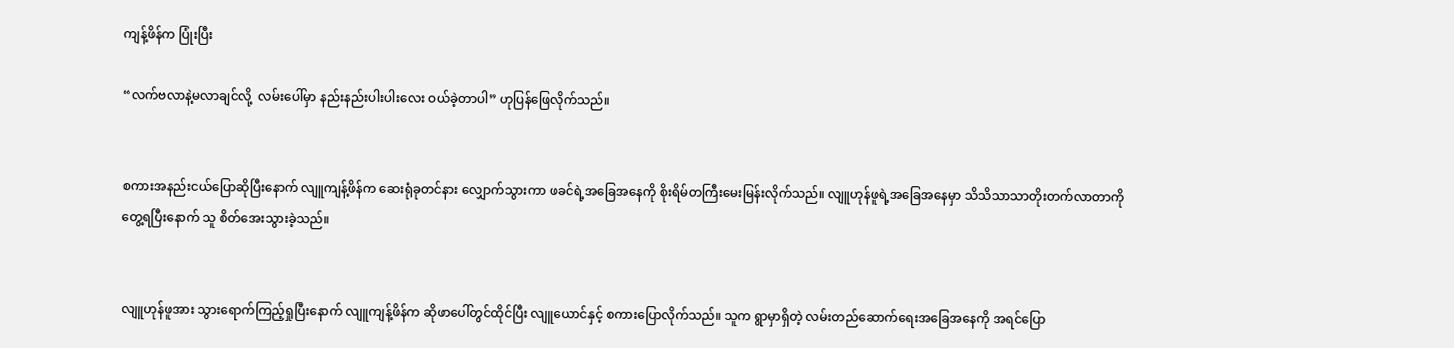ကျန့်ဖိန်က ပြုံးပြီး

“လက်ဗလာနဲ့မလာချင်လို့  လမ်းပေါ်မှာ နည်းနည်းပါးပါးလေး ဝယ်ခဲ့တာပါ” ဟုပြန်ဖြေလိုက်သည်။


စကားအနည်းငယ်ပြောဆိုပြီးနောက် လျူကျန့်ဖိန်က ဆေးရုံခုတင်နား လျှောက်သွားကာ ဖခင်ရဲ့အခြေအနေကို စိုးရိမ်တကြီးမေးမြန်းလိုက်သည်။ လျူဟုန်ဖူရဲ့အခြေအနေမှာ သိသိသာသာတိုးတက်လာတာကို တွေ့ရပြီးနောက် သူ စိတ်အေးသွားခဲ့သည်။


လျူဟုန်ဖူအား သွားရောက်ကြည့်ရှုပြီးနောက် လျူကျန့်ဖိန်က ဆိုဖာပေါ်တွင်ထိုင်ပြီး လျူယောင်နှင့် စကားပြောလိုက်သည်။ သူက ရွာမှာရှိတဲ့ လမ်းတည်ဆောက်ရေးအခြေအနေကို အရင်ပြော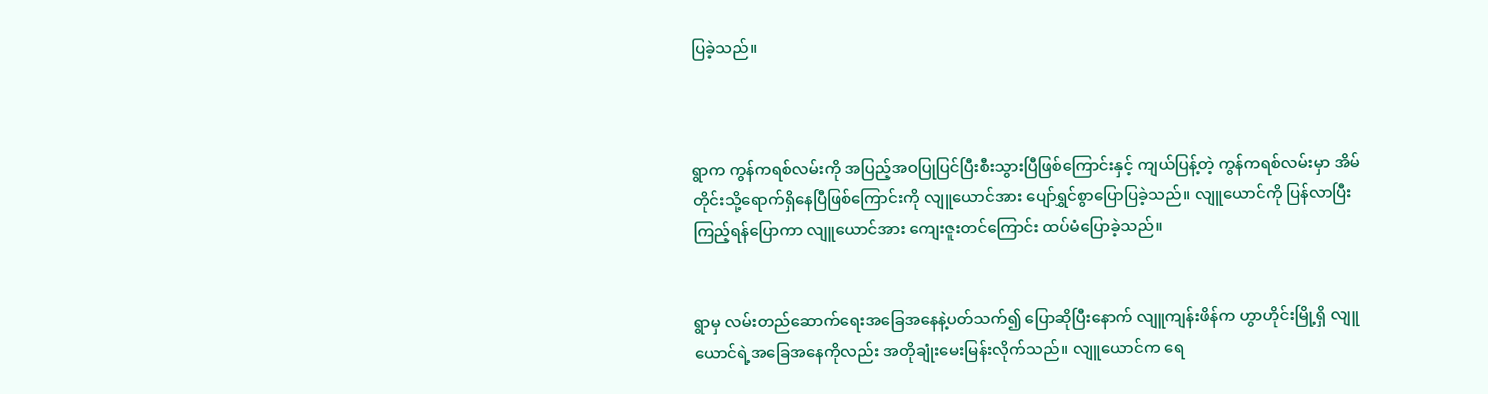ပြခဲ့သည်။



ရွာက ကွန်ကရစ်လမ်းကို အပြည့်အဝပြုပြင်ပြီးစီးသွားပြီဖြစ်ကြောင်းနှင့် ကျယ်ပြန့်တဲ့ ကွန်ကရစ်လမ်းမှာ အိမ်တိုင်းသို့ရောက်ရှိနေပြီဖြစ်ကြောင်းကို လျူယောင်အား ပျော်ရွှင်စွာပြောပြခဲ့သည်။ လျူယောင်ကို ပြန်လာပြီး ကြည့်ရန်ပြောကာ လျူယောင်အား ကျေးဇူးတင်ကြောင်း ထပ်မံပြောခဲ့သည်။


ရွာမှ လမ်းတည်ဆောက်ရေးအခြေအနေနဲ့ပတ်သက်၍ ပြောဆိုပြီးနောက် လျူကျန်းဖိန်က ဟွာဟိုင်းမြို့ရှိ လျူယောင်ရဲ့အခြေအနေကိုလည်း အတိုချုံးမေးမြန်းလိုက်သည်။ လျူယောင်က ရေ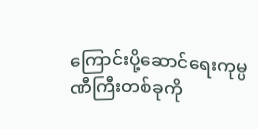ကြောင်းပို့ဆောင်ရေးကုမ္ပဏီကြီးတစ်ခုကို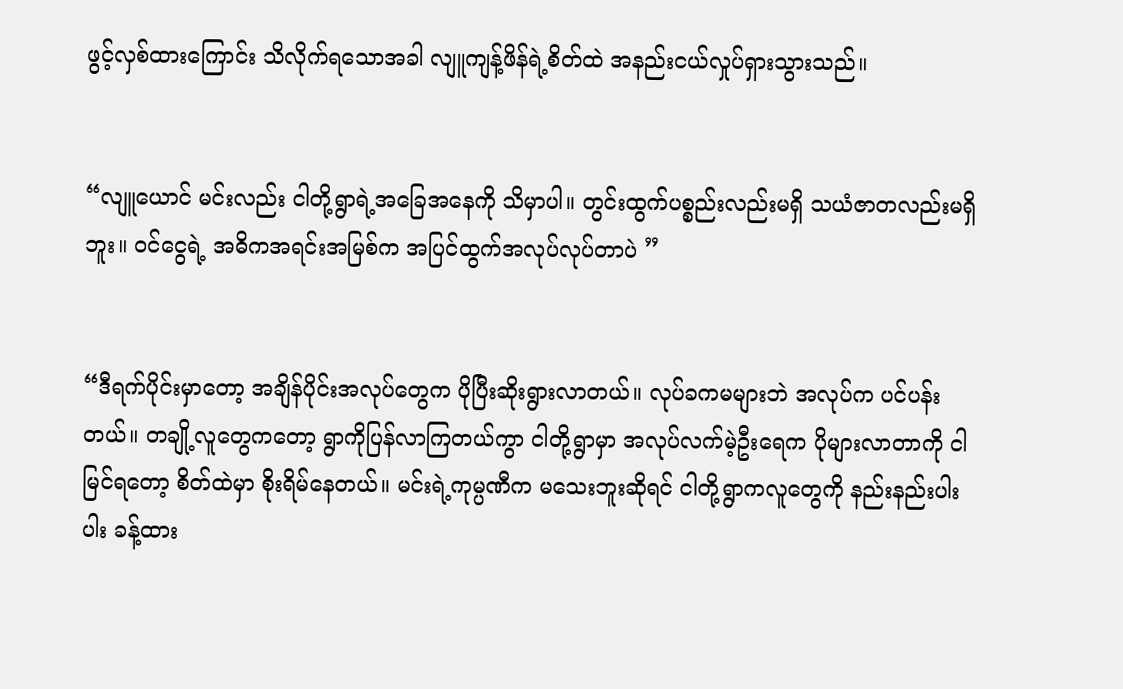ဖွင့်လှစ်ထားကြောင်း သိလိုက်ရသောအခါ လျူကျန့်ဖိန်ရဲ့စိတ်ထဲ အနည်းငယ်လှုပ်ရှားသွားသည်။


“လျူယောင် မင်းလည်း ငါတို့ရွာရဲ့အခြေအနေကို သိမှာပါ။ တွင်းထွက်ပစ္စည်းလည်းမရှိ သယံဇာတလည်းမရှိဘူး။ ဝင်ငွေရဲ့ အဓိကအရင်းအမြစ်က အပြင်ထွက်အလုပ်လုပ်တာပဲ ”


“ဒီရက်ပိုင်းမှာတော့ အချိန်ပိုင်းအလုပ်တွေက ပိုပြီးဆိုးရွားလာတယ်။ လုပ်ခကမများဘဲ အလုပ်က ပင်ပန်းတယ်။ တချို့လူတွေကတော့ ရွာကိုပြန်လာကြတယ်ကွာ ငါတို့ရွာမှာ အလုပ်လက်မဲ့ဦးရေက ပိုများလာတာကို ငါမြင်ရတော့ စိတ်ထဲမှာ စိုးရိမ်နေတယ်။ မင်းရဲ့ကုမ္ပဏီက မသေးဘူးဆိုရင် ငါတို့ရွာကလူတွေကို နည်းနည်းပါးပါး ခန့်ထား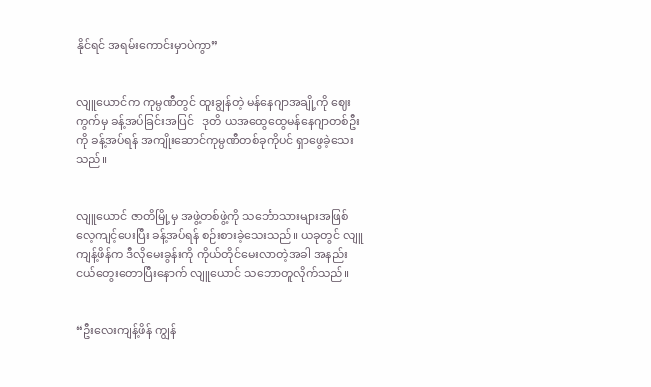နိုင်ရင် အရမ်းကောင်းမှာပဲကွာ”


လျူယောင်က ကုမ္ပဏီတွင် ထူးချွန်တဲ့ မန်နေဂျာအချို့ကို ဈေးကွက်မှ ခန့်အပ်ခြင်းအပြင်   ဒုတိ ယအထွေထွေမန်နေဂျာတစ်ဦးကို ခန့်အပ်ရန် အကျိုးဆောင်ကုမ္ပဏီတစ်ခုကိုပင် ရှာဖွေခဲ့သေးသည်။


လျူယောင် ဇာတိမြို့မှ အဖွဲ့တစ်ဖွဲ့ကို သင်္ဘောသားများအဖြစ် လေ့ကျင့်ပေးပြီး ခန့်အပ်ရန် စဉ်းစားခဲ့သေးသည်။ ယခုတွင် လျူကျန့်ဖိန်က ဒီလိုမေးခွန်းကို ကိုယ်တိုင်မေးလာတဲ့အခါ အနည်းငယ်တွေးတောပြီးနောက် လျူယောင် သဘောတူလိုက်သည်။


“ဦးလေးကျန့်ဖိန် ကျွန်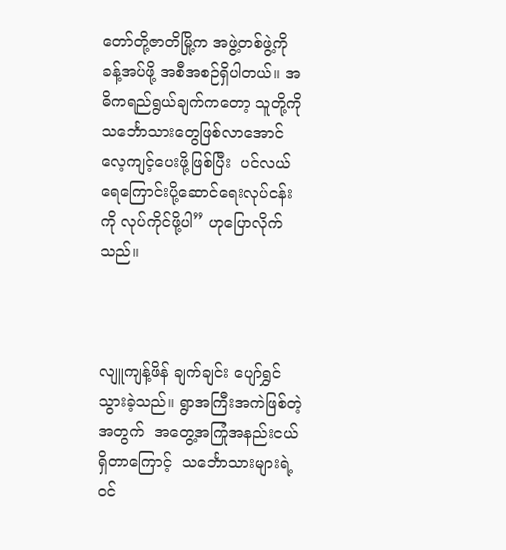တော်တို့ဇာတိမြို့က အဖွဲ့တစ်ဖွဲ့ကို ခန့်အပ်ဖို့ အစီအစဉ်ရှိပါတယ်။ အဓိကရည်ရွယ်ချက်ကတော့ သူတို့ကို သင်္ဘောသားတွေဖြစ်လာအောင် လေ့ကျင့်ပေးဖို့ဖြစ်ပြီး  ပင်လယ်ရေကြောင်းပို့ဆောင်ရေးလုပ်ငန်းကို လုပ်ကိုင်ဖို့ပါ” ဟုပြောလိုက်သည်။



လျူကျန့်ဖိန် ချက်ချင်း ပျော်ရွှင်သွားခဲ့သည်။ ရွာအကြီးအကဲဖြစ်တဲ့အတွက်  အတွေ့အကြုံအနည်းငယ်ရှိတာကြောင့်  သင်္ဘောသားများရဲ့ဝင်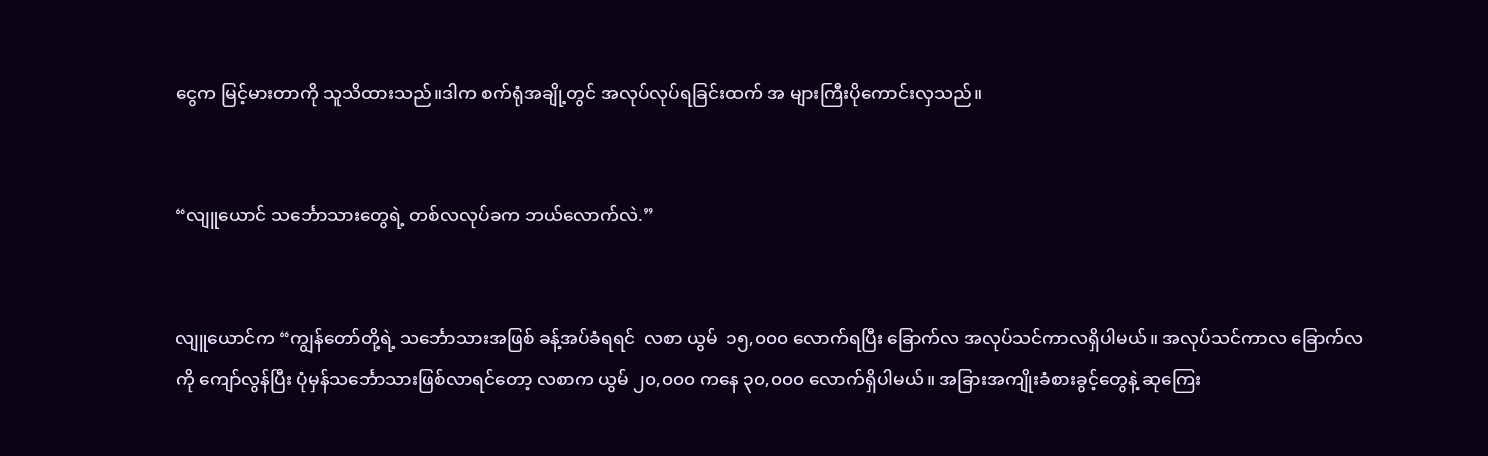ငွေက မြင့်မားတာကို သူသိထားသည်။ဒါက စက်ရုံအချို့တွင် အလုပ်လုပ်ရခြင်းထက် အ များကြီးပိုကောင်းလှသည်။


“လျူယောင် သင်္ဘောသားတွေရဲ့ တစ်လလုပ်ခက ဘယ်လောက်လဲ.”


လျူယောင်က “ကျွန်တော်တို့ရဲ့ သင်္ဘောသားအဖြစ် ခန့်အပ်ခံရရင်  လစာ ယွမ်  ၁၅,၀၀၀ လောက်ရပြီး ခြောက်လ အလုပ်သင်ကာလရှိပါမယ်။ အလုပ်သင်ကာလ ခြောက်လကို ကျော်လွန်ပြီး ပုံမှန်သင်္ဘောသားဖြစ်လာရင်တော့ လစာက ယွမ် ၂၀,၀၀၀ ကနေ ၃၀,၀၀၀ လောက်ရှိပါမယ်။ အခြားအကျိုးခံစားခွင့်တွေနဲ့ ဆုကြေး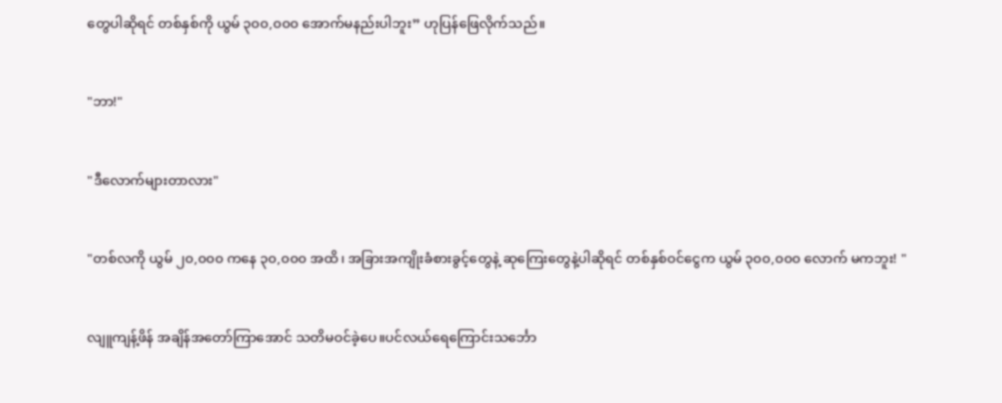တွေပါဆိုရင် တစ်နှစ်ကို ယွမ် ၃၀၀,၀၀၀ အောက်မနည်းပါဘူး” ဟုပြန်ဖြေလိုက်သည်။


"ဘာ!"


"ဒီလောက်များတာလား"


"တစ်လကို ယွမ် ၂၀,၀၀၀ ကနေ ၃၀,၀၀၀ အထိ၊ အခြားအကျိုးခံစားခွင့်တွေနဲ့ ဆုကြေးတွေနဲ့ပါဆိုရင် တစ်နှစ်ဝင်ငွေက ယွမ် ၃၀၀,၀၀၀ လောက် မကဘူး! "


လျူကျန့်ဖိန် အချိန်အတော်ကြာအောင် သတိမဝင်ခဲ့ပေ။ပင်လယ်ရေကြောင်းသင်္ဘော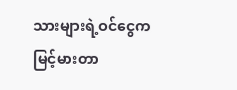သားများရဲ့ဝင်ငွေက မြင့်မားတာ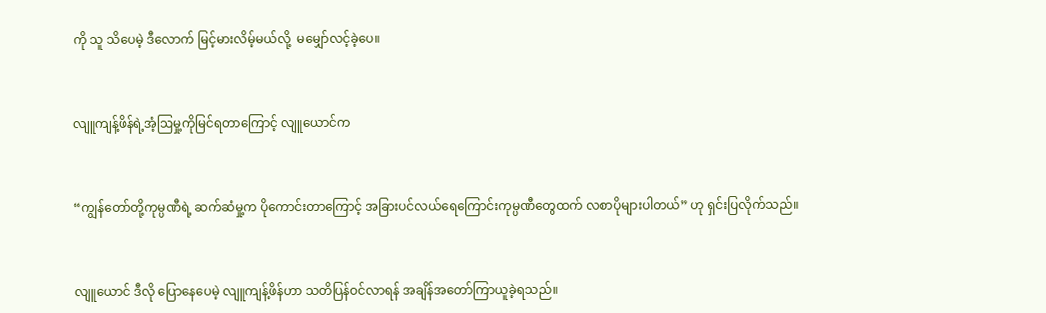ကို သူ သိပေမဲ့ ဒီလောက် မြင့်မားလိမ့်မယ်လို့  မမျှော်လင့်ခဲ့ပေ။


လျူကျန့်ဖိန်ရဲ့အံ့ဩမှု့ကိုမြင်ရတာကြောင့် လျူယောင်က


“ကျွန်တော်တို့ကုမ္ပဏီရဲ့ ဆက်ဆံမှု့က ပိုကောင်းတာကြောင့် အခြားပင်လယ်ရေကြောင်းကုမ္ပဏီတွေထက် လစာပိုများပါတယ်” ဟု ရှင်းပြလိုက်သည်။


လျူယောင် ဒီလို ပြောနေပေမဲ့ လျူကျန့်ဖိန်ဟာ သတိပြန်ဝင်လာရန် အချိန်အတော်ကြာယူခဲ့ရသည်။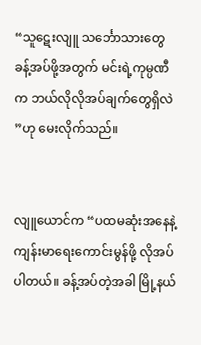“သူဋေးလျူ သင်္ဘောသားတွေခန့်အပ်ဖို့အတွက် မင်းရဲ့ကုမ္ပဏီက ဘယ်လိုလိုအပ်ချက်တွေရှိလဲ ”ဟု မေးလိုက်သည်။


လျူယောင်က “ပထမဆုံးအနေနဲ့ ကျန်းမာရေးကောင်းမွန်ဖို့ လိုအပ်ပါတယ်။ ခန့်အပ်တဲ့အခါ မြို့နယ်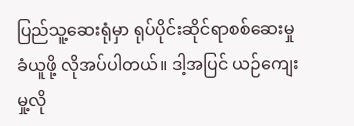ပြည်သူ့ဆေးရုံမှာ ရုပ်ပိုင်းဆိုင်ရာစစ်ဆေးမှုခံယူဖို့ လိုအပ်ပါတယ်။ ဒါ့အပြင် ယဉ်ကျေးမှု့လို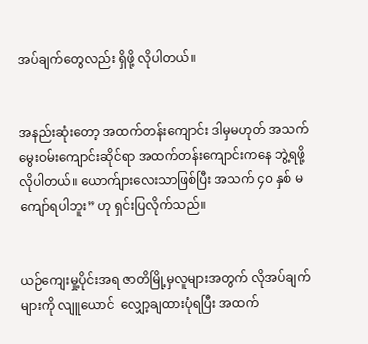အပ်ချက်တွေလည်း ရှိဖို့ လိုပါတယ်။


အနည်းဆုံးတော့ အထက်တန်းကျောင်း ဒါမှမဟုတ် အသက်မွေးဝမ်းကျောင်းဆိုင်ရာ အထက်တန်းကျောင်းကနေ ဘွဲ့ရဖို့လိုပါတယ်။ ယောက်ျားလေးသာဖြစ်ပြီး အသက် ၄၀ နှစ် မကျော်ရပါဘူး” ဟု ရှင်းပြလိုက်သည်။


ယဉ်ကျေးမှု့ပိုင်းအရ ဇာတိမြို့မှလူများအတွက် လိုအပ်ချက်များကို လျူယောင်  လျှော့ချထားပုံရပြီး အထက်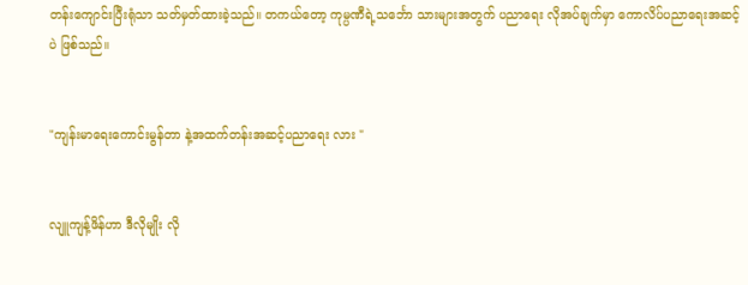တန်းကျောင်းပြီးရုံသာ သတ်မှတ်ထားခဲ့သည်။ တကယ်တော့ ကုမ္ပဏီရဲ့သင်္ဘော သားများအတွက် ပညာရေး လိုအပ်ချက်မှာ ကောလိပ်ပညာရေးအဆင့်ပဲ ဖြစ်သည်။


"ကျန်းမာရေးကောင်းမွန်တာ နဲ့အထက်တန်းအဆင့်ပညာရေး လား "


လျူကျန့်ဖိန်ဟာ ဒီလိုမျိုး လို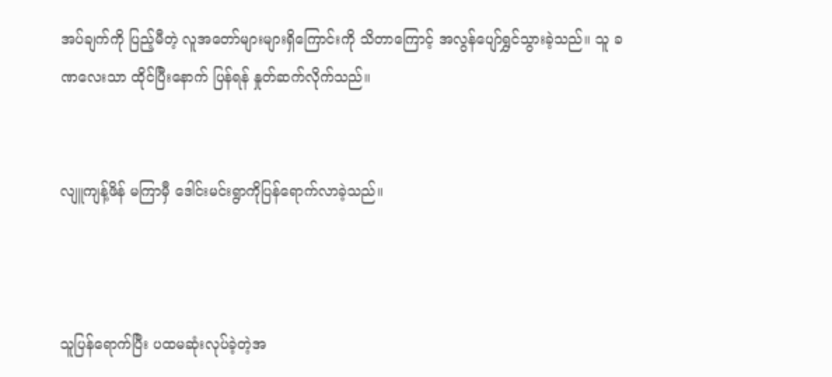အပ်ချက်ကို ပြည့်မီတဲ့ လူအတော်များများရှိကြောင်းကို သိတာကြောင့် အလွန်ပျော်ရွှင်သွားခဲ့သည်။ သူ ခဏလေးသာ ထိုင်ပြီးနောက် ပြန်ရန် နှုတ်ဆက်လိုက်သည်။


လျူကျန့်ဖိန် မကြာမှီ ဒေါင်းမင်းရွာကိုပြန်ရောက်လာခဲ့သည်။



သူပြန်ရောက်ပြီး ပထမဆုံးလုပ်ခဲ့တဲ့အ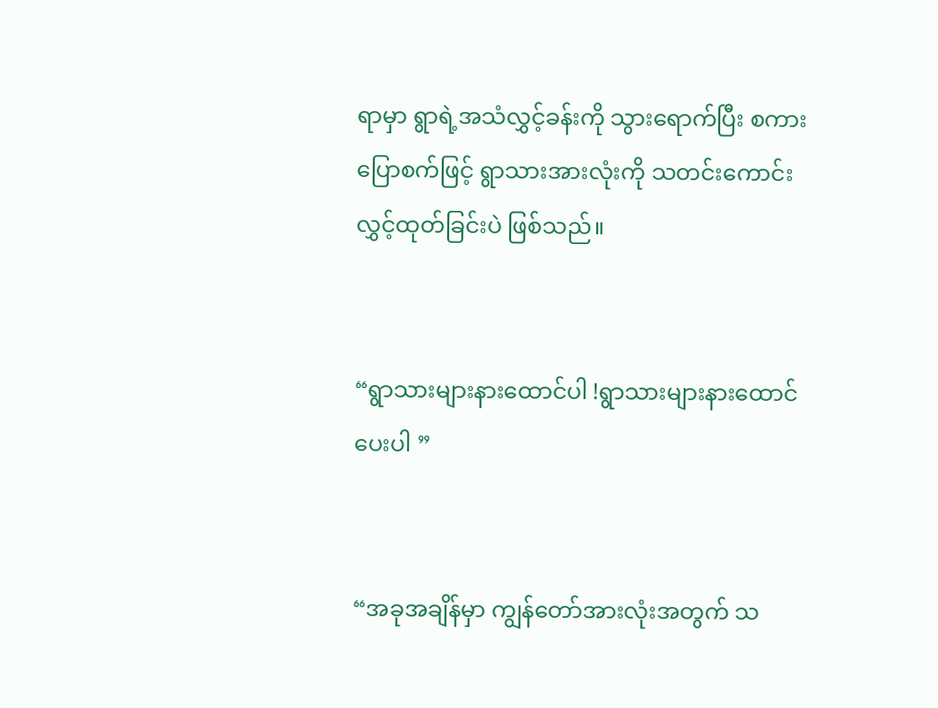ရာမှာ ရွာရဲ့အသံလွှင့်ခန်းကို သွားရောက်ပြီး စကားပြောစက်ဖြင့် ရွာသားအားလုံးကို သတင်းကောင်းလွှင့်ထုတ်ခြင်းပဲ ဖြစ်သည်။


“ရွာသားများနားထောင်ပါ !ရွာသားများနားထောင်ပေးပါ ”


“အခုအချိန်မှာ ကျွန်တော်အားလုံးအတွက် သ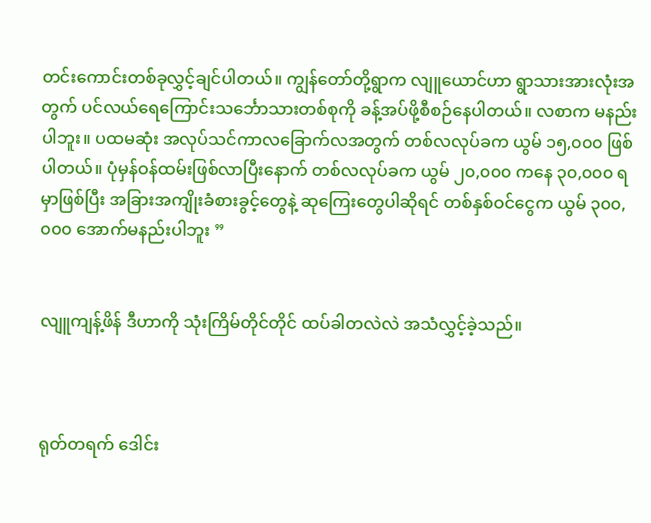တင်းကောင်းတစ်ခုလွှင့်ချင်ပါတယ်။ ကျွန်တော်တို့ရွာက လျူယောင်ဟာ ရွာသားအားလုံးအတွက် ပင်လယ်ရေကြောင်းသင်္ဘောသားတစ်စုကို ခန့်အပ်ဖို့စီစဉ်နေပါတယ်။ လစာက မနည်းပါဘူး။ ပထမဆုံး အလုပ်သင်ကာလခြောက်လအတွက် တစ်လလုပ်ခက ယွမ် ၁၅,၀၀၀ ဖြစ်ပါတယ်။ ပုံမှန်ဝန်ထမ်းဖြစ်လာပြီးနောက် တစ်လလုပ်ခက ယွမ် ၂၀,၀၀၀ ကနေ ၃၀,၀၀၀ ရမှာဖြစ်ပြီး အခြားအကျိုးခံစားခွင့်တွေနဲ့ ဆုကြေးတွေပါဆိုရင် တစ်နှစ်ဝင်ငွေက ယွမ် ၃၀၀,၀၀၀ အောက်မနည်းပါဘူး ”


လျူကျန့်ဖိန် ဒီဟာကို သုံးကြိမ်တိုင်တိုင် ထပ်ခါတလဲလဲ အသံလွှင့်ခဲ့သည်။



ရုတ်တရက် ဒေါင်း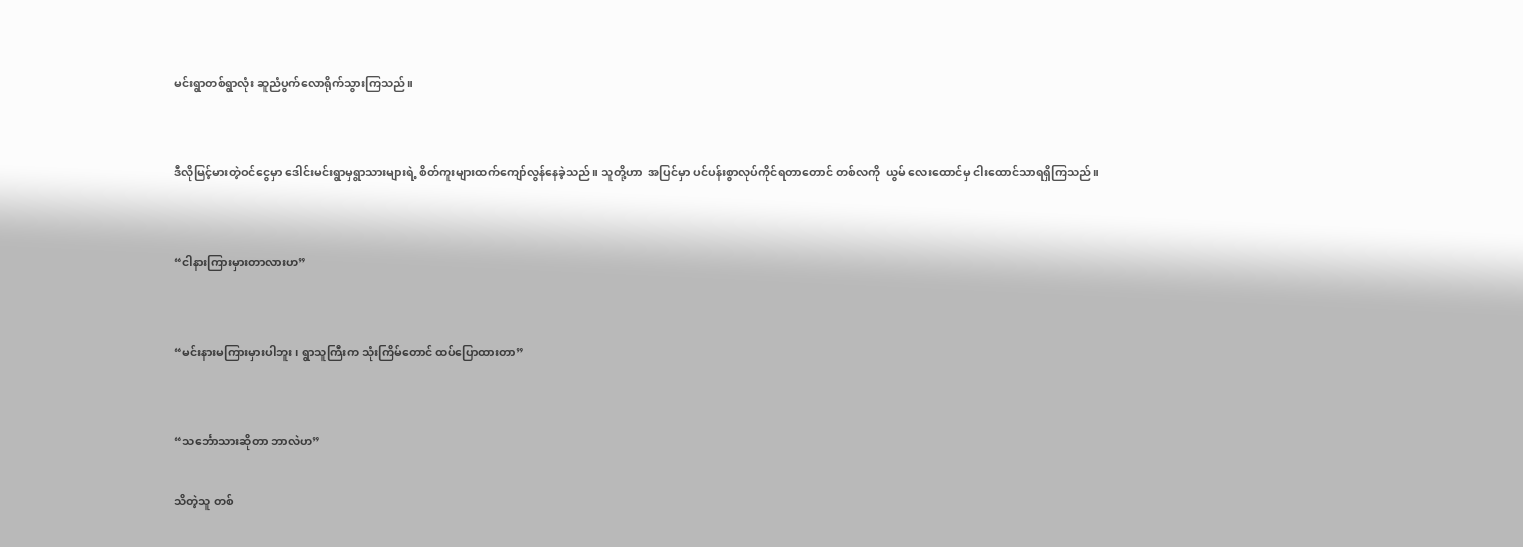မင်းရွာတစ်ရွာလုံး ဆူညံပွက်လောရိုက်သွားကြသည်။


ဒီလိုမြင့်မားတဲ့ဝင်ငွေမှာ ဒေါင်းမင်းရွာမှရွာသားများရဲ့ စိတ်ကူးများထက်ကျော်လွန်နေခဲ့သည်။ သူတို့ဟာ  အပြင်မှာ ပင်ပန်းစွာလုပ်ကိုင်ရတာတောင် တစ်လကို  ယွမ် လေးထောင်မှ ငါးထောင်သာရရှိကြသည်။


“ငါနားကြားမှားတာလားဟ”


“မင်းနားမကြားမှားပါဘူး၊ ရွာသူကြီးက သုံးကြိမ်တောင် ထပ်ပြောထားတာ”


“သင်္ဘောသားဆိုတာ ဘာလဲဟ”

သိတဲ့သူ တစ်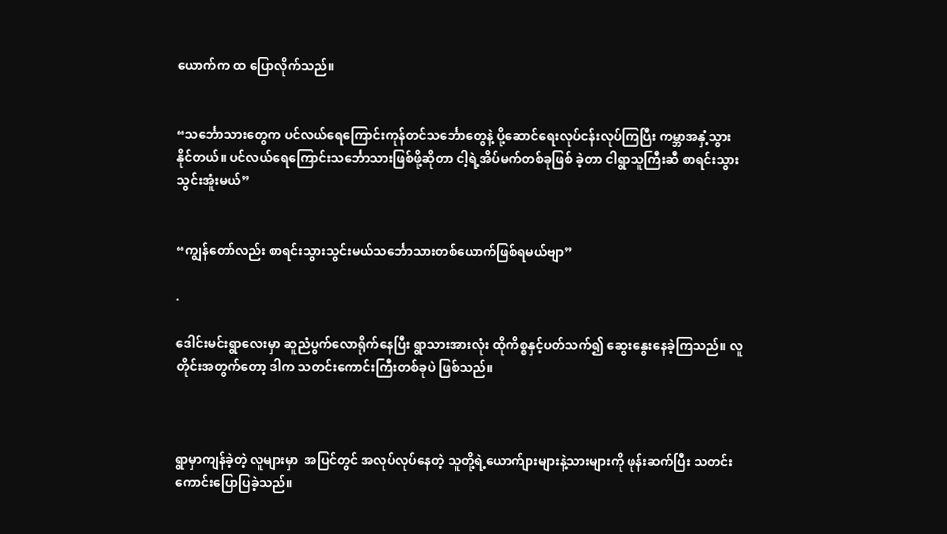ယောက်က ထ ပြောလိုက်သည်။


“သင်္ဘောသားတွေက ပင်လယ်ရေကြောင်းကုန်တင်သင်္ဘောတွေနဲ့ ပို့ဆောင်ရေးလုပ်ငန်းလုပ်ကြပြီး ကမ္ဘာအနှံ့သွားနိုင်တယ်။ ပင်လယ်ရေကြောင်းသင်္ဘောသားဖြစ်ဖို့ဆိုတာ ငါ့ရဲ့အိပ်မက်တစ်ခုဖြစ် ခဲ့တာ ငါရွာသူကြီးဆီ စာရင်းသွားသွင်းအူံးမယ်”


“ကျွန်တော်လည်း စာရင်းသွားသွင်းမယ်သင်္ဘောသားတစ်ယောက်ဖြစ်ရမယ်ဗျာ”

.

ဒေါင်းမင်းရွာလေးမှာ ဆူညံပွက်လောရိုက်နေပြီး ရွာသားအားလုံး ထိုကိစ္စနှင့်ပတ်သက်၍ ဆွေးနွေးနေခဲ့ကြသည်။ လူတိုင်းအတွက်တော့ ဒါက သတင်းကောင်းကြီးတစ်ခုပဲ ဖြစ်သည်။



ရွာမှာကျန်ခဲ့တဲ့ လူများမှာ  အပြင်တွင် အလုပ်လုပ်နေတဲ့ သူတို့ရဲ့ယောက်ျားများနဲ့သားများကို ဖုန်းဆက်ပြီး သတင်းကောင်းပြောပြခဲ့သည်။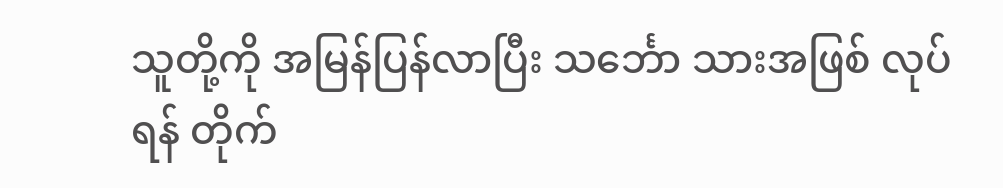သူတို့ကို အမြန်ပြန်လာပြီး သင်္ဘော သားအဖြစ် လုပ်ရန် တိုက်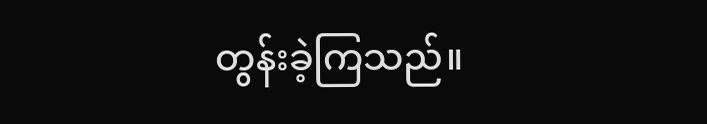တွန်းခဲ့ကြသည်။